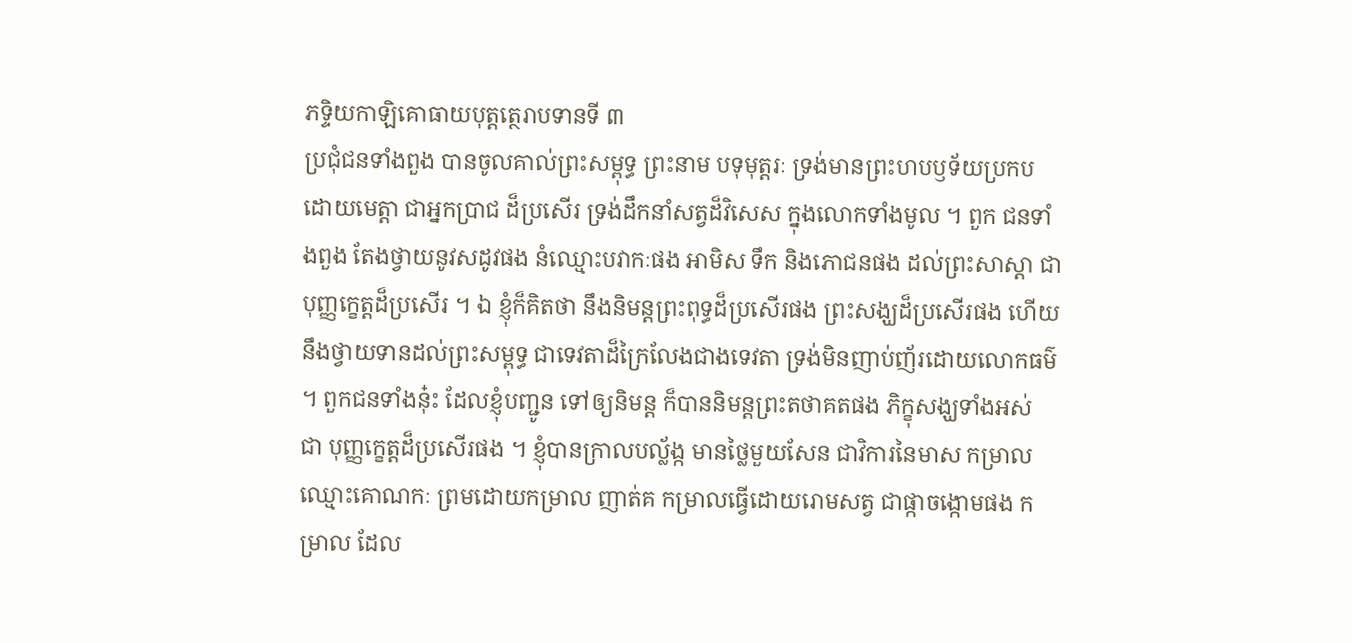ភទ្ទិយកាឡិគោធាយបុត្តត្ថេរាបទានទី ៣
ប្រជុំជនទាំងពួង បានចូលគាល់ព្រះសម្ពុទ្ធ ព្រះនាម បទុមុត្តរៈ ទ្រង់មានព្រះហបឫទ័យប្រកបដោយមេត្តា ជាអ្នកប្រាជ ដ៏ប្រសើរ ទ្រង់ដឹកនាំសត្វដ៏វិសេស ក្នុងលោកទាំងមូល ។ ពួក ជនទាំងពួង តែងថ្វាយនូវសដូវផង នំឈ្មោះបវាកៈផង អាមិស ទឹក និងភោជនផង ដល់ព្រះសាស្តា ជាបុញ្ញក្ខេត្តដ៏ប្រសើរ ។ ឯ ខ្ញុំក៏គិតថា នឹងនិមន្តព្រះពុទ្ធដ៏ប្រសើរផង ព្រះសង្ឃដ៏ប្រសើរផង ហើយនឹងថ្វាយទានដល់ព្រះសម្ពុទ្ធ ជាទេវតាដ៏ក្រៃលែងជាងទេវតា ទ្រង់មិនញាប់ញ័រដោយលោកធម៌ ។ ពួកជនទាំងនុ៎ះ ដែលខ្ញុំបញ្ជូន ទៅឲ្យនិមន្ត ក៏បាននិមន្តព្រះតថាគតផង ភិក្ខុសង្ឃទាំងអស់ ជា បុញ្ញក្ខេត្តដ៏ប្រសើរផង ។ ខ្ញុំបានក្រាលបល័្លង្ក មានថ្លៃមួយសែន ជាវិការនៃមាស កម្រាលឈ្មោះគោណកៈ ព្រមដោយកម្រាល ញាត់គ កម្រាលធ្វើដោយរោមសត្វ ជាផ្កាចង្កោមផង កម្រាល ដែល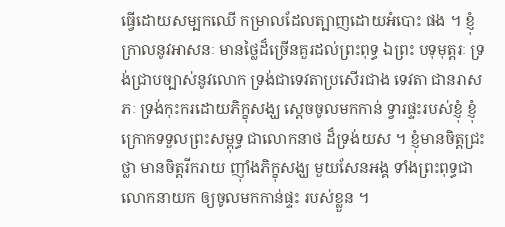ធ្វើដោយសម្បកឈើ កម្រាលដែលត្បាញដោយអំបោះ ផង ។ ខ្ញុំក្រាលនូវអាសនៈ មានថ្លៃដ៏ច្រើនគួរដល់ព្រះពុទ្ធ ឯព្រះ បទុមុត្តរៈ ទ្រង់ជ្រាបច្បាស់នូវលោក ទ្រង់ជាទេវតាប្រសើរជាង ទេវតា ជានរាសភៈ ទ្រង់កុះករដោយភិក្ខុសង្ឃ ស្តេចចូលមកកាន់ ទ្វារផ្ទះរបស់ខ្ញុំ ខ្ញុំក្រោកទទួលព្រះសម្ពុទ្ធ ជាលោកនាថ ដ៏ទ្រង់យស ។ ខ្ញុំមានចិត្តជ្រះថ្លា មានចិត្តរីករាយ ញ៉ាំងភិក្ខុសង្ឃ មួយសែនអង្គ ទាំងព្រះពុទ្ធជាលោកនាយក ឲ្យចូលមកកាន់ផ្ទះ របស់ខ្លួន ។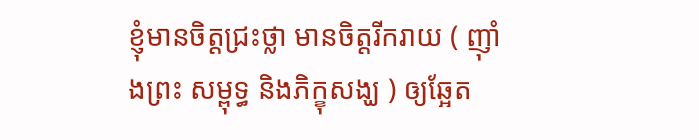ខ្ញុំមានចិត្តជ្រះថ្លា មានចិត្តរីករាយ ( ញ៉ាំងព្រះ សម្ពុទ្ធ និងភិក្ខុសង្ឃ ) ឲ្យឆ្អែត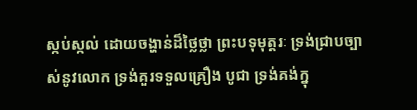ស្កប់ស្កល់ ដោយចង្ហាន់ដ៏ថ្លៃថ្លា ព្រះបទុមុត្តរៈ ទ្រង់ជ្រាបច្បាស់នូវលោក ទ្រង់គួរទទួលគ្រឿង បូជា ទ្រង់គង់ក្នុ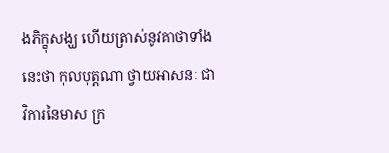ងភិក្ខុសង្ឃ ហើយត្រាស់នូវគាថាទាំងនេះថា កុលបុត្តណា ថ្វាយអាសនៈ ជាវិការនៃមាស ក្រ